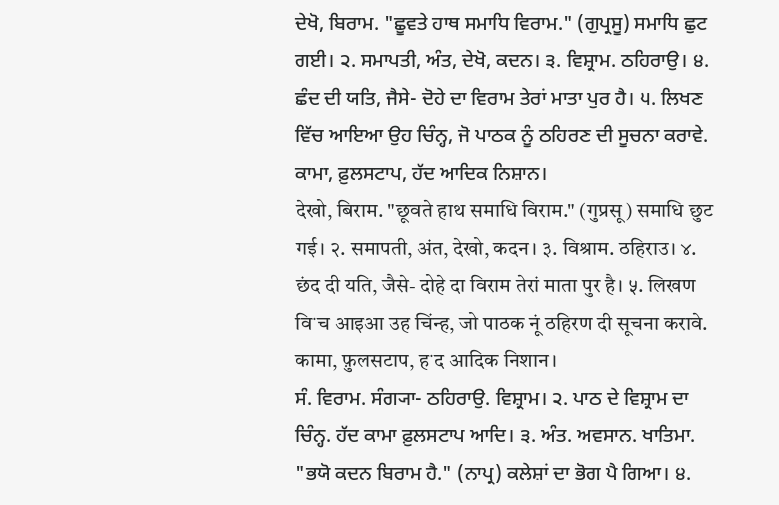ਦੇਖੋ, ਬਿਰਾਮ. "ਛੂਵਤੇ ਹਾਥ ਸਮਾਧਿ ਵਿਰਾਮ." (ਗੁਪ੍ਰਸੂ) ਸਮਾਧਿ ਛੁਟ ਗਈ। ੨. ਸਮਾਪਤੀ, ਅੰਤ, ਦੇਖੋ, ਕਦਨ। ੩. ਵਿਸ਼੍ਰਾਮ. ਠਹਿਰਾਉ। ੪. ਛੰਦ ਦੀ ਯਤਿ, ਜੈਸੇ- ਦੋਹੇ ਦਾ ਵਿਰਾਮ ਤੇਰਾਂ ਮਾਤਾ ਪੁਰ ਹੈ। ੫. ਲਿਖਣ ਵਿੱਚ ਆਇਆ ਉਹ ਚਿੰਨ੍ਹ, ਜੋ ਪਾਠਕ ਨੂੰ ਠਹਿਰਣ ਦੀ ਸੂਚਨਾ ਕਰਾਵੇ. ਕਾਮਾ, ਫ਼ੁਲਸਟਾਪ, ਹੱਦ ਆਦਿਕ ਨਿਸ਼ਾਨ।
देखो, बिराम. "छूवते हाथ समाधि विराम." (गुप्रसू) समाधि छुट गई। २. समापती, अंत, देखो, कदन। ३. विश्राम. ठहिराउ। ४. छंद दी यति, जैसे- दोहे दा विराम तेरां माता पुर है। ५. लिखण विॱच आइआ उह चिंन्ह, जो पाठक नूं ठहिरण दी सूचना करावे. कामा, फ़ुलसटाप, हॱद आदिक निशान।
ਸੰ. ਵਿਰਾਮ. ਸੰਗ੍ਯਾ- ਠਹਿਰਾਉ. ਵਿਸ਼੍ਰਾਮ। ੨. ਪਾਠ ਦੇ ਵਿਸ਼੍ਰਾਮ ਦਾ ਚਿੰਨ੍ਹ. ਹੱਦ ਕਾਮਾ ਫ਼ੁਲਸਟਾਪ ਆਦਿ। ੩. ਅੰਤ. ਅਵਸਾਨ. ਖਾਤਿਮਾ. "ਭਯੋ ਕਦਨ ਬਿਰਾਮ ਹੈ." (ਨਾਪ੍ਰ) ਕਲੇਸ਼ਾਂ ਦਾ ਭੋਗ ਪੈ ਗਿਆ। ੪.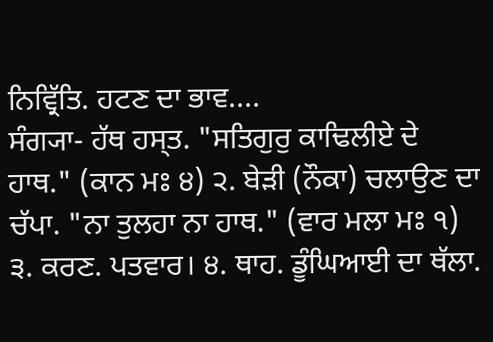ਨਿਵ੍ਰਿੱਤਿ. ਹਟਣ ਦਾ ਭਾਵ....
ਸੰਗ੍ਯਾ- ਹੱਥ ਹਸ੍ਤ. "ਸਤਿਗੁਰੁ ਕਾਢਿਲੀਏ ਦੇ ਹਾਥ." (ਕਾਨ ਮਃ ੪) ੨. ਬੇੜੀ (ਨੌਕਾ) ਚਲਾਉਣ ਦਾ ਚੱਪਾ. "ਨਾ ਤੁਲਹਾ ਨਾ ਹਾਥ." (ਵਾਰ ਮਲਾ ਮਃ ੧) ੩. ਕਰਣ. ਪਤਵਾਰ। ੪. ਥਾਹ. ਡੂੰਘਿਆਈ ਦਾ ਥੱਲਾ.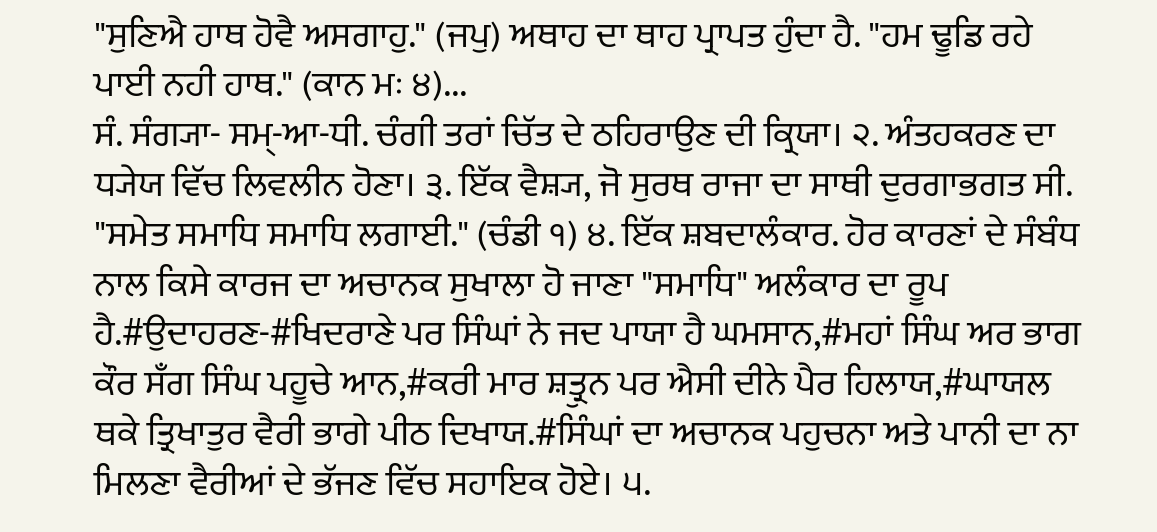"ਸੁਣਿਐ ਹਾਥ ਹੋਵੈ ਅਸਗਾਹੁ." (ਜਪੁ) ਅਥਾਹ ਦਾ ਥਾਹ ਪ੍ਰਾਪਤ ਹੁੰਦਾ ਹੈ. "ਹਮ ਢੂਡਿ ਰਹੇ ਪਾਈ ਨਹੀ ਹਾਥ." (ਕਾਨ ਮਃ ੪)...
ਸੰ. ਸੰਗ੍ਯਾ- ਸਮ੍-ਆ-ਧੀ. ਚੰਗੀ ਤਰਾਂ ਚਿੱਤ ਦੇ ਠਹਿਰਾਉਣ ਦੀ ਕ੍ਰਿਯਾ। ੨. ਅੰਤਹਕਰਣ ਦਾ ਧ੍ਯੇਯ ਵਿੱਚ ਲਿਵਲੀਨ ਹੋਣਾ। ੩. ਇੱਕ ਵੈਸ਼੍ਯ, ਜੋ ਸੁਰਥ ਰਾਜਾ ਦਾ ਸਾਥੀ ਦੁਰਗਾਭਗਤ ਸੀ. "ਸਮੇਤ ਸਮਾਧਿ ਸਮਾਧਿ ਲਗਾਈ." (ਚੰਡੀ ੧) ੪. ਇੱਕ ਸ਼ਬਦਾਲੰਕਾਰ. ਹੋਰ ਕਾਰਣਾਂ ਦੇ ਸੰਬੰਧ ਨਾਲ ਕਿਸੇ ਕਾਰਜ ਦਾ ਅਚਾਨਕ ਸੁਖਾਲਾ ਹੋ ਜਾਣਾ "ਸਮਾਧਿ" ਅਲੰਕਾਰ ਦਾ ਰੂਪ ਹੈ.#ਉਦਾਹਰਣ-#ਖਿਦਰਾਣੇ ਪਰ ਸਿੰਘਾਂ ਨੇ ਜਦ ਪਾਯਾ ਹੈ ਘਮਸਾਨ,#ਮਹਾਂ ਸਿੰਘ ਅਰ ਭਾਗ ਕੌਰ ਸਁਗ ਸਿੰਘ ਪਹੂਚੇ ਆਨ,#ਕਰੀ ਮਾਰ ਸ਼ਤ੍ਰੁਨ ਪਰ ਐਸੀ ਦੀਨੇ ਪੈਰ ਹਿਲਾਯ,#ਘਾਯਲ ਥਕੇ ਤ੍ਰਿਖਾਤੁਰ ਵੈਰੀ ਭਾਗੇ ਪੀਠ ਦਿਖਾਯ.#ਸਿੰਘਾਂ ਦਾ ਅਚਾਨਕ ਪਹੁਚਨਾ ਅਤੇ ਪਾਨੀ ਦਾ ਨਾ ਮਿਲਣਾ ਵੈਰੀਆਂ ਦੇ ਭੱਜਣ ਵਿੱਚ ਸਹਾਇਕ ਹੋਏ। ੫.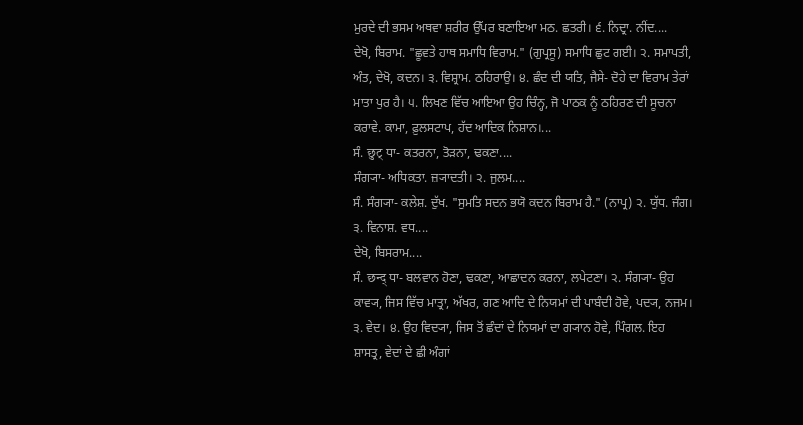ਮੁਰਦੇ ਦੀ ਭਸਮ ਅਥਵਾ ਸ਼ਰੀਰ ਉੱਪਰ ਬਣਾਇਆ ਮਠ. ਛਤਰੀ। ੬. ਨਿਦ੍ਰਾ. ਨੀਂਦ....
ਦੇਖੋ, ਬਿਰਾਮ. "ਛੂਵਤੇ ਹਾਥ ਸਮਾਧਿ ਵਿਰਾਮ." (ਗੁਪ੍ਰਸੂ) ਸਮਾਧਿ ਛੁਟ ਗਈ। ੨. ਸਮਾਪਤੀ, ਅੰਤ, ਦੇਖੋ, ਕਦਨ। ੩. ਵਿਸ਼੍ਰਾਮ. ਠਹਿਰਾਉ। ੪. ਛੰਦ ਦੀ ਯਤਿ, ਜੈਸੇ- ਦੋਹੇ ਦਾ ਵਿਰਾਮ ਤੇਰਾਂ ਮਾਤਾ ਪੁਰ ਹੈ। ੫. ਲਿਖਣ ਵਿੱਚ ਆਇਆ ਉਹ ਚਿੰਨ੍ਹ, ਜੋ ਪਾਠਕ ਨੂੰ ਠਹਿਰਣ ਦੀ ਸੂਚਨਾ ਕਰਾਵੇ. ਕਾਮਾ, ਫ਼ੁਲਸਟਾਪ, ਹੱਦ ਆਦਿਕ ਨਿਸ਼ਾਨ।...
ਸੰ. छुट् ਧਾ- ਕਤਰਨਾ, ਤੋੜਨਾ, ਢਕਣਾ....
ਸੰਗ੍ਯਾ- ਅਧਿਕਤਾ. ਜ਼੍ਯਾਦਤੀ। ੨. ਜੁਲਮ....
ਸੰ. ਸੰਗ੍ਯਾ- ਕਲੇਸ਼. ਦੁੱਖ. "ਸੁਮਤਿ ਸਦਨ ਭਯੋ ਕਦਨ ਬਿਰਾਮ ਹੈ." (ਨਾਪ੍ਰ) ੨. ਯੁੱਧ. ਜੰਗ। ੩. ਵਿਨਾਸ਼. ਵਧ....
ਦੇਖੋ, ਬਿਸਰਾਮ....
ਸੰ. छन्द् ਧਾ- ਬਲਵਾਨ ਹੋਣਾ, ਢਕਣਾ, ਆਛਾਦਨ ਕਰਨਾ, ਲਪੇਟਣਾ। ੨. ਸੰਗ੍ਯਾ- ਉਹ ਕਾਵ੍ਯ, ਜਿਸ ਵਿੱਚ ਮਾਤ੍ਰਾ, ਅੱਖਰ, ਗਣ ਆਦਿ ਦੇ ਨਿਯਮਾਂ ਦੀ ਪਾਬੰਦੀ ਹੋਵੇ, ਪਦ੍ਯ, ਨਜਮ। ੩. ਵੇਦ। ੪. ਉਹ ਵਿਦ੍ਯਾ, ਜਿਸ ਤੋਂ ਛੰਦਾਂ ਦੇ ਨਿਯਮਾਂ ਦਾ ਗ੍ਯਾਨ ਹੋਵੇ, ਪਿੰਗਲ. ਇਹ ਸ਼ਾਸਤ੍ਰ, ਵੇਦਾਂ ਦੇ ਛੀ ਅੰਗਾਂ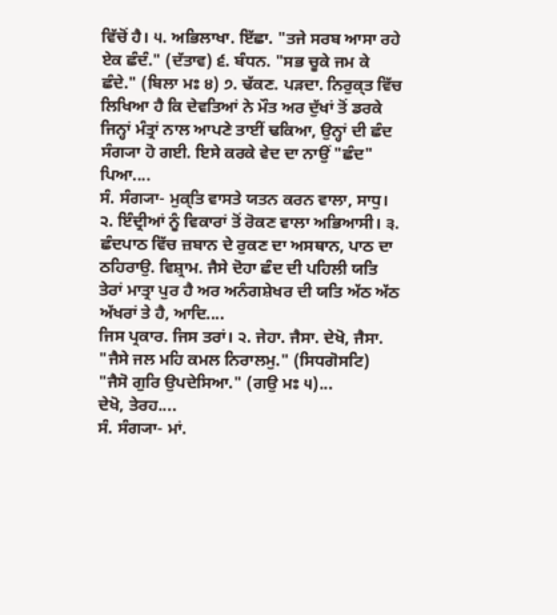ਵਿੱਚੋਂ ਹੈ। ੫. ਅਭਿਲਾਖਾ. ਇੱਛਾ. "ਤਜੇ ਸਰਬ ਆਸਾ ਰਹੇ ਏਕ ਛੰਦੰ." (ਦੱਤਾਵ) ੬. ਬੰਧਨ. "ਸਭ ਚੂਕੇ ਜਮ ਕੇ ਛੰਦੇ." (ਬਿਲਾ ਮਃ ੪) ੭. ਢੱਕਣ. ਪੜਦਾ. ਨਿਰੁਕ੍ਤ ਵਿੱਚ ਲਿਖਿਆ ਹੈ ਕਿ ਦੇਵਤਿਆਂ ਨੇ ਮੌਤ ਅਰ ਦੁੱਖਾਂ ਤੋਂ ਡਰਕੇ ਜਿਨ੍ਹਾਂ ਮੰਤ੍ਰਾਂ ਨਾਲ ਆਪਣੇ ਤਾਈਂ ਢਕਿਆ, ਉਨ੍ਹਾਂ ਦੀ ਛੰਦ ਸੰਗ੍ਯਾ ਹੋ ਗਈ. ਇਸੇ ਕਰਕੇ ਵੇਦ ਦਾ ਨਾਉਂ "ਛੰਦ" ਪਿਆ....
ਸੰ. ਸੰਗ੍ਯਾ- ਮੁਕ੍ਤਿ ਵਾਸਤੇ ਯਤਨ ਕਰਨ ਵਾਲਾ, ਸਾਧੁ। ੨. ਇੰਦ੍ਰੀਆਂ ਨੂੰ ਵਿਕਾਰਾਂ ਤੋਂ ਰੋਕਣ ਵਾਲਾ ਅਭਿਆਸੀ। ੩. ਛੰਦਪਾਠ ਵਿੱਚ ਜ਼ਬਾਨ ਦੇ ਰੁਕਣ ਦਾ ਅਸਥਾਨ, ਪਾਠ ਦਾ ਠਹਿਰਾਉ. ਵਿਸ਼੍ਰਾਮ. ਜੈਸੇ ਦੋਹਾ ਛੰਦ ਦੀ ਪਹਿਲੀ ਯਤਿ ਤੇਰਾਂ ਮਾਤ੍ਰਾ ਪੁਰ ਹੈ ਅਰ ਅਨੰਗਸ਼ੇਖਰ ਦੀ ਯਤਿ ਅੱਠ ਅੱਠ ਅੱਖਰਾਂ ਤੇ ਹੈ, ਆਦਿ....
ਜਿਸ ਪ੍ਰਕਾਰ. ਜਿਸ ਤਰਾਂ। ੨. ਜੇਹਾ. ਜੈਸਾ. ਦੇਖੋ, ਜੈਸਾ. "ਜੈਸੇ ਜਲ ਮਹਿ ਕਮਲ ਨਿਰਾਲਮੁ." (ਸਿਧਗੋਸਟਿ) "ਜੈਸੋ ਗੁਰਿ ਉਪਦੇਸਿਆ." (ਗਉ ਮਃ ੫)...
ਦੇਖੋ, ਤੇਰਹ....
ਸੰ. ਸੰਗ੍ਯਾ- ਮਾਂ.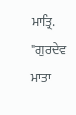ਮਾਤ੍ਰਿ. "ਗੁਰਦੇਵ ਮਾਤਾ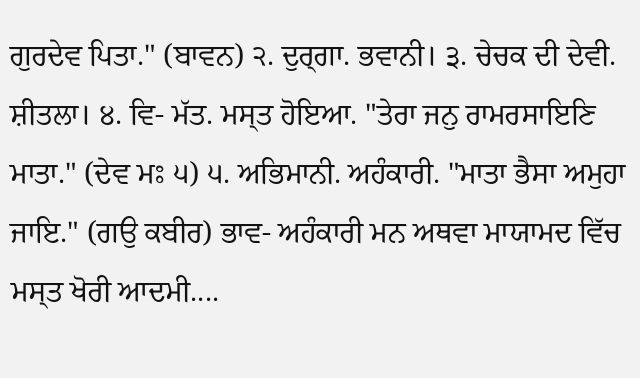ਗੁਰਦੇਵ ਪਿਤਾ." (ਬਾਵਨ) ੨. ਦੁਰ੍ਗਾ. ਭਵਾਨੀ। ੩. ਚੇਚਕ ਦੀ ਦੇਵੀ. ਸ਼ੀਤਲਾ। ੪. ਵਿ- ਮੱਤ. ਮਸ੍ਤ ਹੋਇਆ. "ਤੇਰਾ ਜਨੁ ਰਾਮਰਸਾਇਣਿ ਮਾਤਾ." (ਦੇਵ ਮਃ ੫) ੫. ਅਭਿਮਾਨੀ. ਅਹੰਕਾਰੀ. "ਮਾਤਾ ਭੈਸਾ ਅਮੁਹਾ ਜਾਇ." (ਗਉ ਕਬੀਰ) ਭਾਵ- ਅਹੰਕਾਰੀ ਮਨ ਅਥਵਾ ਮਾਯਾਮਦ ਵਿੱਚ ਮਸ੍ਤ ਖੋਰੀ ਆਦਮੀ....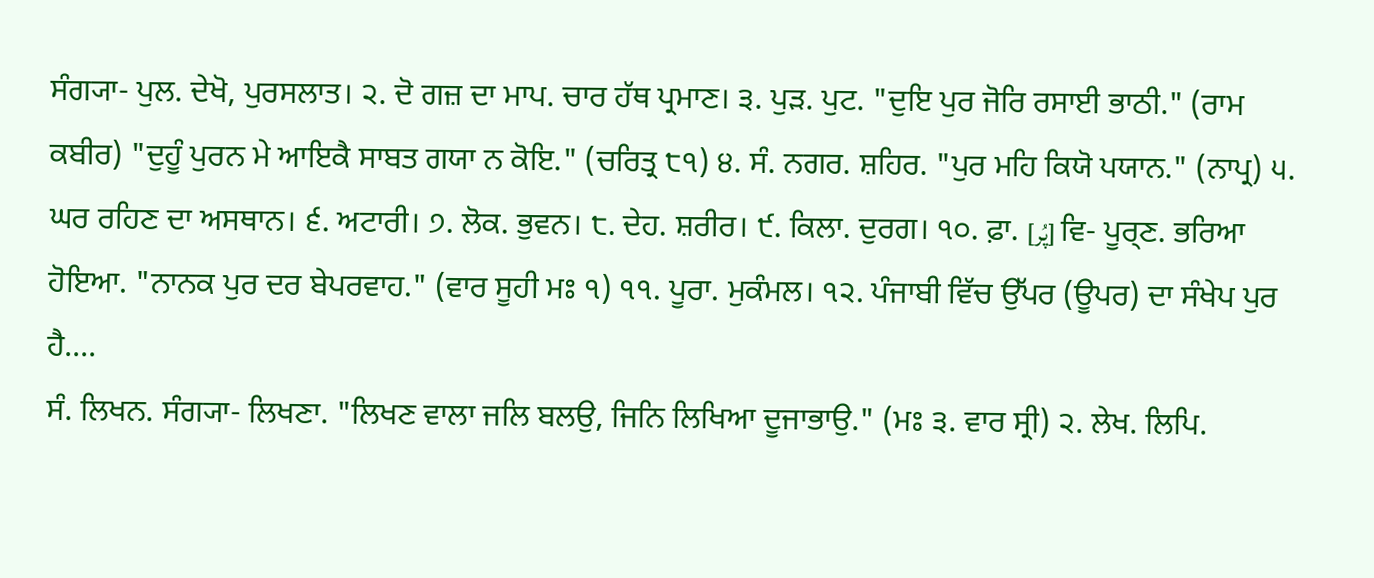ਸੰਗ੍ਯਾ- ਪੁਲ. ਦੇਖੋ, ਪੁਰਸਲਾਤ। ੨. ਦੋ ਗਜ਼ ਦਾ ਮਾਪ. ਚਾਰ ਹੱਥ ਪ੍ਰਮਾਣ। ੩. ਪੁੜ. ਪੁਟ. "ਦੁਇ ਪੁਰ ਜੋਰਿ ਰਸਾਈ ਭਾਠੀ." (ਰਾਮ ਕਬੀਰ) "ਦੁਹੂੰ ਪੁਰਨ ਮੇ ਆਇਕੈ ਸਾਬਤ ਗਯਾ ਨ ਕੋਇ." (ਚਰਿਤ੍ਰ ੮੧) ੪. ਸੰ. ਨਗਰ. ਸ਼ਹਿਰ. "ਪੁਰ ਮਹਿ ਕਿਯੋ ਪਯਾਨ." (ਨਾਪ੍ਰ) ੫. ਘਰ ਰਹਿਣ ਦਾ ਅਸਥਾਨ। ੬. ਅਟਾਰੀ। ੭. ਲੋਕ. ਭੁਵਨ। ੮. ਦੇਹ. ਸ਼ਰੀਰ। ੯. ਕਿਲਾ. ਦੁਰਗ। ੧੦. ਫ਼ਾ. [پُر] ਵਿ- ਪੂਰ੍ਣ. ਭਰਿਆ ਹੋਇਆ. "ਨਾਨਕ ਪੁਰ ਦਰ ਬੇਪਰਵਾਹ." (ਵਾਰ ਸੂਹੀ ਮਃ ੧) ੧੧. ਪੂਰਾ. ਮੁਕੰਮਲ। ੧੨. ਪੰਜਾਬੀ ਵਿੱਚ ਉੱਪਰ (ਊਪਰ) ਦਾ ਸੰਖੇਪ ਪੁਰ ਹੈ....
ਸੰ. ਲਿਖਨ. ਸੰਗ੍ਯਾ- ਲਿਖਣਾ. "ਲਿਖਣ ਵਾਲਾ ਜਲਿ ਬਲਉ, ਜਿਨਿ ਲਿਖਿਆ ਦੂਜਾਭਾਉ." (ਮਃ ੩. ਵਾਰ ਸ੍ਰੀ) ੨. ਲੇਖ. ਲਿਪਿ.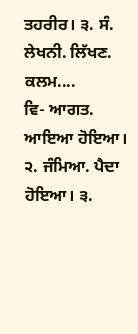ਤਹਰੀਰ। ੩. ਸੰ. ਲੇਖਨੀ. ਲਿੱਖਣ. ਕਲਮ....
ਵਿ- ਆਗਤ. ਆਇਆ ਹੋਇਆ। ੨. ਜੰਮਿਆ. ਪੈਦਾ ਹੋਇਆ। ੩.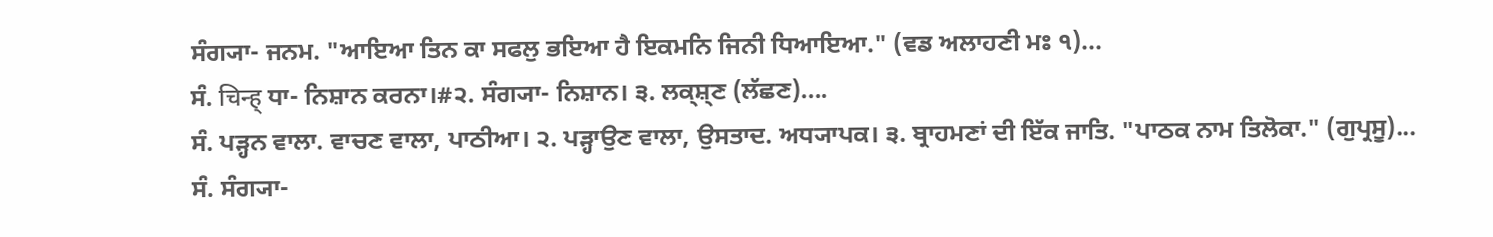ਸੰਗ੍ਯਾ- ਜਨਮ. "ਆਇਆ ਤਿਨ ਕਾ ਸਫਲੁ ਭਇਆ ਹੈ ਇਕਮਨਿ ਜਿਨੀ ਧਿਆਇਆ." (ਵਡ ਅਲਾਹਣੀ ਮਃ ੧)...
ਸੰ. चिन्ह् ਧਾ- ਨਿਸ਼ਾਨ ਕਰਨਾ।#੨. ਸੰਗ੍ਯਾ- ਨਿਸ਼ਾਨ। ੩. ਲਕ੍ਸ਼੍ਣ (ਲੱਛਣ)....
ਸੰ. ਪੜ੍ਹਨ ਵਾਲਾ. ਵਾਚਣ ਵਾਲਾ, ਪਾਠੀਆ। ੨. ਪੜ੍ਹਾਉਣ ਵਾਲਾ, ਉਸਤਾਦ. ਅਧ੍ਯਾਪਕ। ੩. ਬ੍ਰਾਹਮਣਾਂ ਦੀ ਇੱਕ ਜਾਤਿ. "ਪਾਠਕ ਨਾਮ ਤਿਲੋਕਾ." (ਗੁਪ੍ਰਸੂ)...
ਸੰ. ਸੰਗ੍ਯਾ-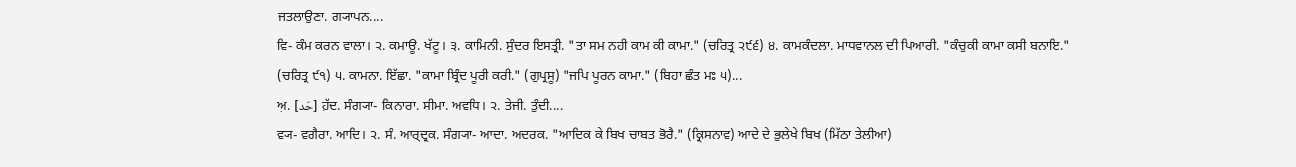ਜਤਲਾਉਣਾ. ਗ੍ਯਾਪਨ....
ਵਿ- ਕੰਮ ਕਰਨ ਵਾਲਾ। ੨. ਕਮਾਊ. ਖੱਟੂ। ੩. ਕਾਮਿਨੀ. ਸੁੰਦਰ ਇਸਤ੍ਰੀ. "ਤਾ ਸਮ ਨਹੀ ਕਾਮ ਕੀ ਕਾਮਾ." (ਚਰਿਤ੍ਰ ੨੯੬) ੪. ਕਾਮਕੰਦਲਾ. ਮਾਧਵਾਨਲ ਦੀ ਪਿਆਰੀ. "ਕੰਚੁਕੀ ਕਾਮਾ ਕਸੀ ਬਨਾਇ." (ਚਰਿਤ੍ਰ ੯੧) ੫. ਕਾਮਨਾ. ਇੱਛਾ. "ਕਾਮਾ ਬ੍ਰਿੰਦ ਪੂਰੀ ਕਰੀ." (ਗੁਪ੍ਰਸੂ) "ਜਪਿ ਪੂਰਨ ਕਾਮਾ." (ਬਿਹਾ ਛੰਤ ਮਃ ੫)...
ਅ਼. [حّد] ਹ਼ੱਦ. ਸੰਗ੍ਯਾ- ਕਿਨਾਰਾ. ਸੀਮਾ. ਅਵਧਿ। ੨. ਤੇਜੀ. ਤੁੰਦੀ....
ਵ੍ਯ- ਵਗੈਰਾ. ਆਦਿ। ੨. ਸੰ. ਆਰ੍ਦ੍ਰਕ. ਸੰਗ੍ਯਾ- ਆਦਾ. ਅਦਰਕ. "ਆਦਿਕ ਕੇ ਬਿਖ ਚਾਬਤ ਭੋਰੈ." (ਕ੍ਰਿਸਨਾਵ) ਆਦੇ ਦੇ ਭੁਲੇਖੇ ਬਿਖ (ਮਿੱਠਾ ਤੇਲੀਆ)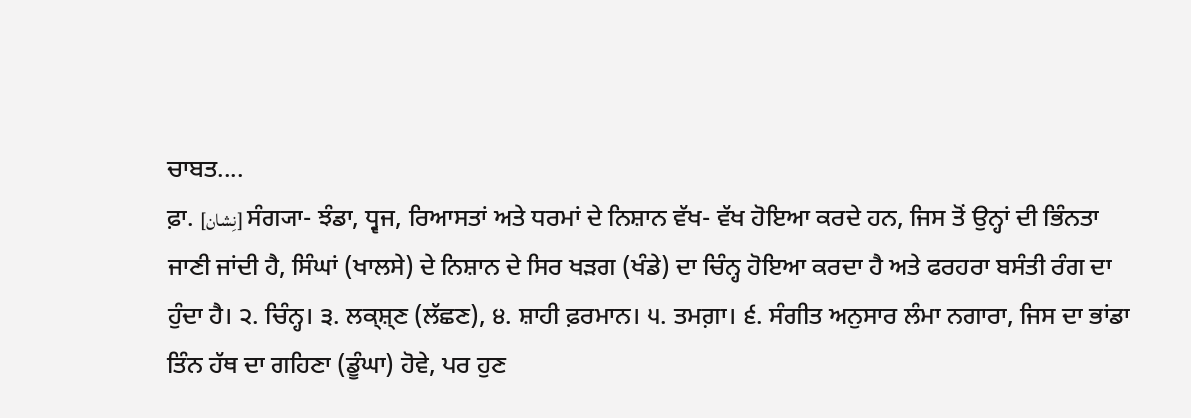ਚਾਬਤ....
ਫ਼ਾ. [نِشان] ਸੰਗ੍ਯਾ- ਝੰਡਾ, ਧ੍ਵਜ, ਰਿਆਸਤਾਂ ਅਤੇ ਧਰਮਾਂ ਦੇ ਨਿਸ਼ਾਨ ਵੱਖ- ਵੱਖ ਹੋਇਆ ਕਰਦੇ ਹਨ, ਜਿਸ ਤੋਂ ਉਨ੍ਹਾਂ ਦੀ ਭਿੰਨਤਾ ਜਾਣੀ ਜਾਂਦੀ ਹੈ, ਸਿੰਘਾਂ (ਖਾਲਸੇ) ਦੇ ਨਿਸ਼ਾਨ ਦੇ ਸਿਰ ਖੜਗ (ਖੰਡੇ) ਦਾ ਚਿੰਨ੍ਹ ਹੋਇਆ ਕਰਦਾ ਹੈ ਅਤੇ ਫਰਹਰਾ ਬਸੰਤੀ ਰੰਗ ਦਾ ਹੁੰਦਾ ਹੈ। ੨. ਚਿੰਨ੍ਹ। ੩. ਲਕ੍ਸ਼੍ਣ (ਲੱਛਣ), ੪. ਸ਼ਾਹੀ ਫ਼ਰਮਾਨ। ੫. ਤਮਗ਼ਾ। ੬. ਸੰਗੀਤ ਅਨੁਸਾਰ ਲੰਮਾ ਨਗਾਰਾ, ਜਿਸ ਦਾ ਭਾਂਡਾ ਤਿੰਨ ਹੱਥ ਦਾ ਗਹਿਣਾ (ਡੂੰਘਾ) ਹੋਵੇ, ਪਰ ਹੁਣ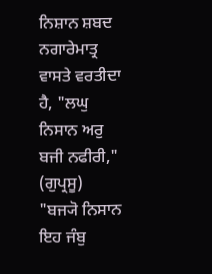ਨਿਸ਼ਾਨ ਸ਼ਬਦ ਨਗਾਰੇਮਾਤ੍ਰ ਵਾਸਤੇ ਵਰਤੀਦਾ ਹੈ, "ਲਘੁ ਨਿਸਾਨ ਅਰੁ ਬਜੀ ਨਫੀਰੀ," (ਗੁਪ੍ਰਸੂ) "ਬਜ੍ਯੋ ਨਿਸਾਨ ਇਹ ਜੰਬੁ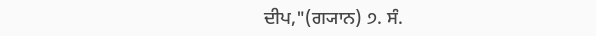ਦੀਪ,"(ਗ੍ਯਾਨ) ੭. ਸੰ.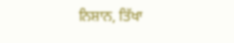ਨਿਸ਼ਾਨ, ਤਿੱਖਾ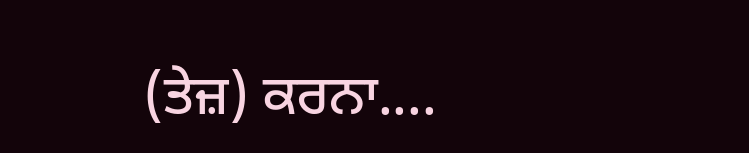(ਤੇਜ਼) ਕਰਨਾ....